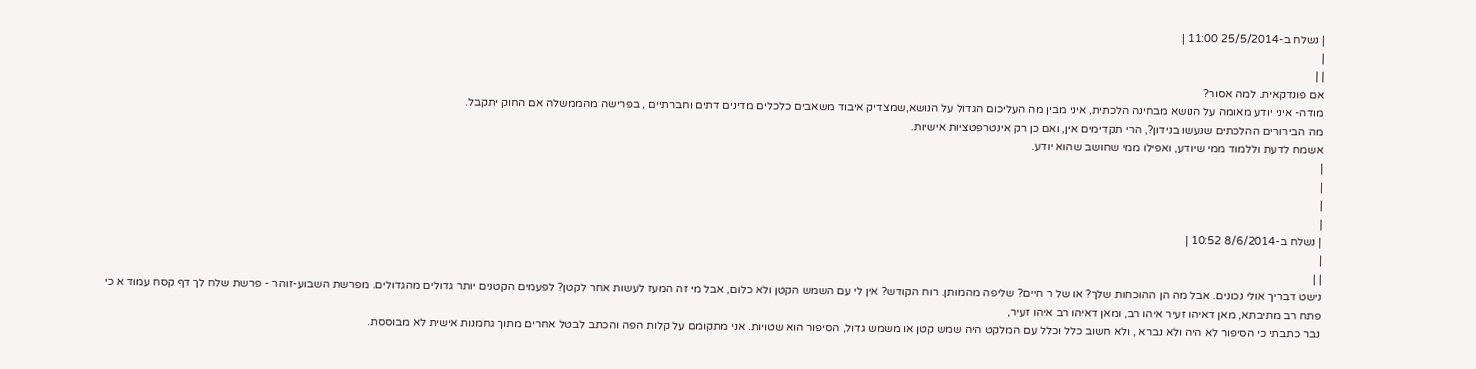| נשלח ב-25/5/2014 11:00 |
|
| |
אם פונדקאית. למה אסור?
מודה- איני יודע מאומה על הנושא מבחינה הלכתית, איני מבין מה העליכום הגדול על הנושא,שמצדיק איבוד משאבים כלכלים מדינים דתים וחברתיים , בפרישה מהממשלה אם החוק יתקבל.
מה הבירורים ההלכתים שנעשו בנידון?, הרי תקדימים אין, ואם כן רק אינטרפטציות אישיות.
אשמח לדעת וללמוד ממי שיודע, ואפילו ממי שחושב שהוא יודע.
|
|
|
|
| נשלח ב-8/6/2014 10:52 |
|
| |
נישט דבריך אולי נכונים. אבל מה הן ההוכחות שלך? או של ר חיים? שליפה מהמותן. רוח הקודש? אין לי עם השמש הקטן ולא כלום, אבל מי זה המעז לעשות אחר לקטן? לפעמים הקטנים יותר גדולים מהגדולים. מפרשת השבוע-זוהר - פרשת שלח לך דף קסח עמוד א כי פתח רב מתיבתא, מאן דאיהו זעיר איהו רב, ומאן דאיהו רב איהו זעיר,
נבר כתבתי כי הסיפור לא היה ולא נברא , ולא חשוב כלל וכלל עם המלקט היה שמש קטן או משמש גדול, הסיפור הוא שטויות. אני מתקומם על קלות הפה והכתב לבטל אחרים מתוך גחמנות אישית לא מבוססת.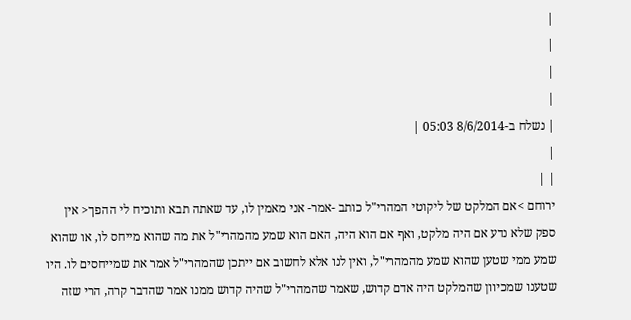|
|
|
|
| נשלח ב-8/6/2014 05:03 |
|
| |
ירוחם >אם המלקט של ליקוטי המהרי"ל כותב -אמר- אני מאמין לו, עד שאתה תבא ותוכיח לי ההפך< אין ספק שלא נדע אם היה מלקט, ואף אם הוא היה, האם הוא שמע מהמהרי"ל את מה שהוא מייחס לו, או שהוא שמע ממי שטען שהוא שמע מהמהרי"ל, ואין לנו אלא לחשוב אם ייתכן שהמהרי"ל אמר את שמייחסים לו. היו שטענו שמכיוון שהמלקט היה אדם קדוש, שאמר שהמהרי"ל שהיה קדוש ממנו אמר שהדבר קרה, הרי שזה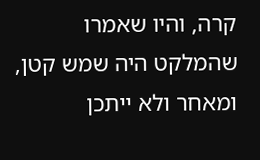קרה, והיו שאמרו שהמלקט היה שמש קטן, ומאחר ולא ייתכן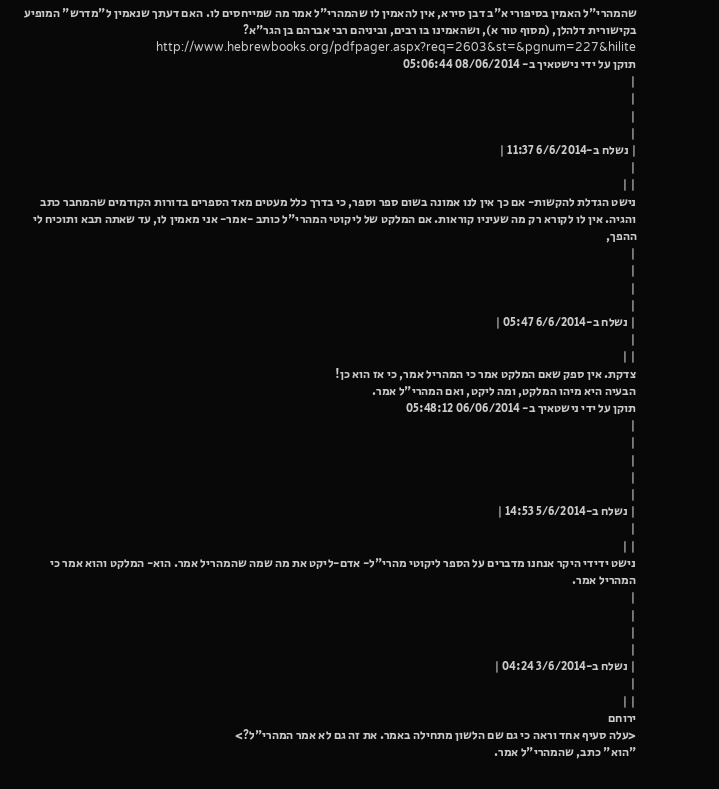שהמהרי"ל האמין בסיפורי א"ב דבן סירא, אין להאמין לו שהמהרי"ל אמר מה שמייחסים לו. האם דעתך שנאמין ל"מדרש" המופיע בקישורית דלהלן, (מסוף טור א), ושהאמינו בו רבים, וביניהם רבי אברהם בן הגר"א? http://www.hebrewbooks.org/pdfpager.aspx?req=2603&st=&pgnum=227&hilite
תוקן על ידי נישטאיך ב- 08/06/2014 05:06:44
|
|
|
|
| נשלח ב-6/6/2014 11:37 |
|
| |
נישט הגדלת להקשות- אם כך אין לנו אמונה בשום ספר וספר, כי בדרך כלל מעטים מאד הספרים בדורות הקודמים שהמחבר כתב והגיה. אין לו לקורא רק מה שעיניו קוראות. אם המלקט של ליקוטי המהרי"ל כותב -אמר- אני מאמין לו, עד שאתה תבא ותוכיח לי ההפך,
|
|
|
|
| נשלח ב-6/6/2014 05:47 |
|
| |
צדקת. אין ספק שאם המלקט אמר כי המהריל אמר, כי אז הוא כן!
הבעיה היא מיהו המלקט, ומה ליקט, ואם המהרי"ל אמר.
תוקן על ידי נישטאיך ב- 06/06/2014 05:48:12
|
|
|
|
|
| נשלח ב-5/6/2014 14:53 |
|
| |
נישט ידידי היקר אנחנו מדברים על הספר ליקוטי מהרי"ל- אדם-ליקט את מה שמה שהמהריל אמר. הוא- המלקט והוא אמר כי המהריל אמר.
|
|
|
|
| נשלח ב-3/6/2014 04:24 |
|
| |
ירוחם
<עלה סעיף אחד וראה כי גם שם הלשון מתחילה באמר. את זה גם לא אמר המהרי"ל?>
"הוא" כתב, שהמהרי"ל אמר.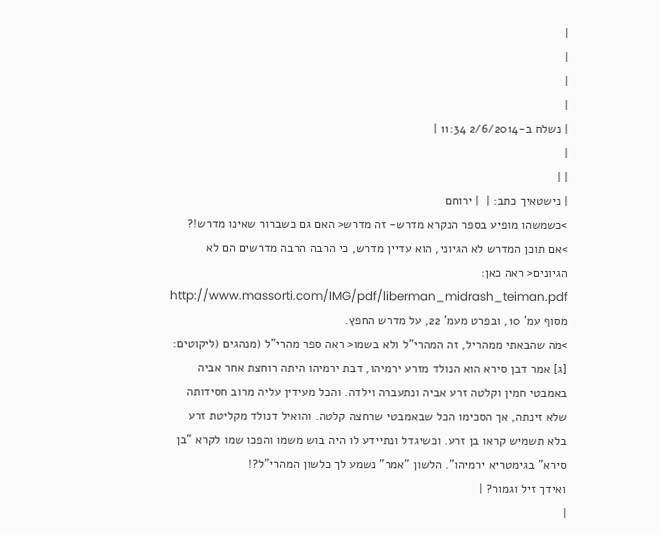|
|
|
|
| נשלח ב-2/6/2014 11:34 |
|
| |
| נישטאיך כתב: |  | ירוחם
>כשמשהו מופיע בספר הנקרא מדרש- זה מדרש< האם גם כשברור שאינו מדרש!?
>אם תוכן המדרש לא הגיוני, הוא עדיין מדרש, כי הרבה הרבה מדרשים הם לא הגיונים< ראה כאן: http://www.massorti.com/IMG/pdf/liberman_midrash_teiman.pdf מסוף עמ' 10, ובפרט מעמ' 22, על מדרש החפץ.
>מה שהבאתי ממהריל, זה המהרי"ל ולא בשמו< ראה ספר מהרי"ל (מנהגים (ליקוטים: [ג] אמר דבן סירא הוא הנולד מזרע ירמיהו, דבת ירמיהו היתה רוחצת אחר אביה באמבטי חמין וקלטה זרע אביה ונתעברה וילדה. והכל מעידין עליה מרוב חסידותה שלא זינתה, אך הסכימו הכל שבאמבטי שרחצה קלטה. והואיל דנולד מקליטת זרע בלא תשמיש קראו בן זרע. וכשיגדל ונתיידע לו היה בוש משמו והפכו שמו לקרא "בן סירא" בגימטריא ירמיהו". הלשון "אמר" נשמע לך כלשון המהרי"ל?!
ואידך זיל וגמור? |
|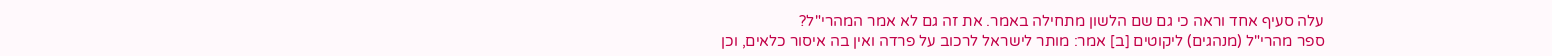עלה סעיף אחד וראה כי גם שם הלשון מתחילה באמר. את זה גם לא אמר המהרי"ל?
ספר מהרי"ל (מנהגים) ליקוטים [ב] אמר: מותר לישראל לרכוב על פרדה ואין בה איסור כלאים, וכן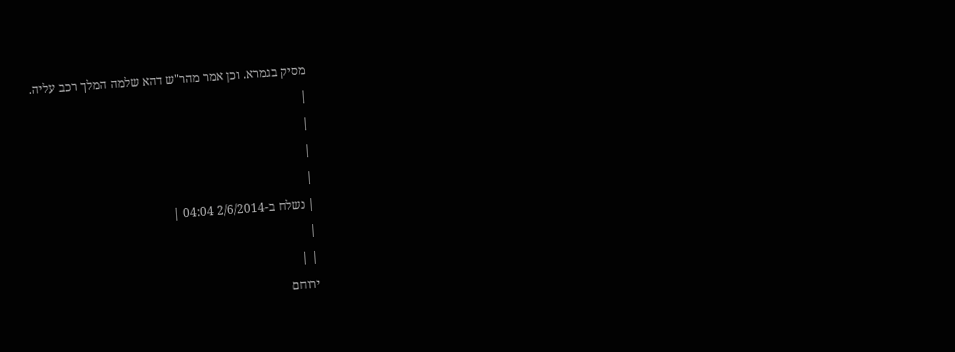מסיק בגמרא. וכן אמר מהר"ש דהא שלמה המלך רכב עליה.
|
|
|
|
| נשלח ב-2/6/2014 04:04 |
|
| |
ירוחם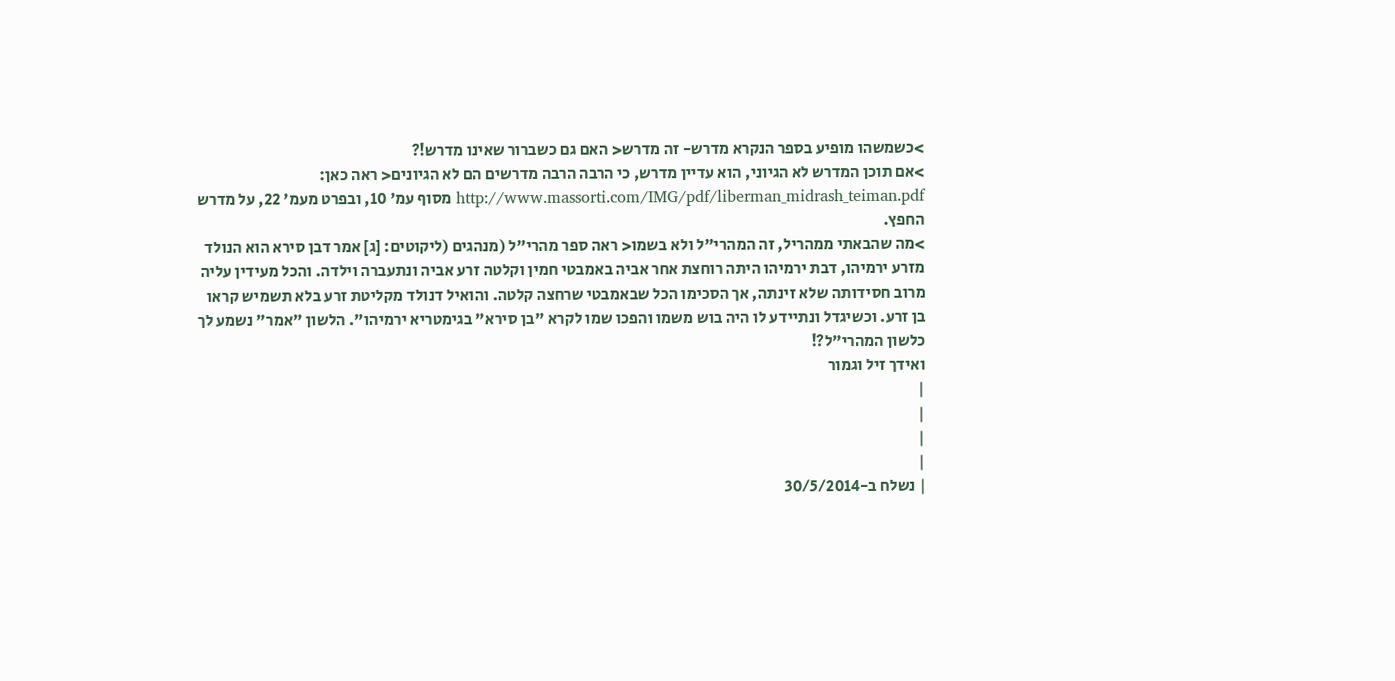>כשמשהו מופיע בספר הנקרא מדרש- זה מדרש< האם גם כשברור שאינו מדרש!?
>אם תוכן המדרש לא הגיוני, הוא עדיין מדרש, כי הרבה הרבה מדרשים הם לא הגיונים< ראה כאן: http://www.massorti.com/IMG/pdf/liberman_midrash_teiman.pdf מסוף עמ' 10, ובפרט מעמ' 22, על מדרש החפץ.
>מה שהבאתי ממהריל, זה המהרי"ל ולא בשמו< ראה ספר מהרי"ל (מנהגים (ליקוטים: [ג] אמר דבן סירא הוא הנולד מזרע ירמיהו, דבת ירמיהו היתה רוחצת אחר אביה באמבטי חמין וקלטה זרע אביה ונתעברה וילדה. והכל מעידין עליה מרוב חסידותה שלא זינתה, אך הסכימו הכל שבאמבטי שרחצה קלטה. והואיל דנולד מקליטת זרע בלא תשמיש קראו בן זרע. וכשיגדל ונתיידע לו היה בוש משמו והפכו שמו לקרא "בן סירא" בגימטריא ירמיהו". הלשון "אמר" נשמע לך כלשון המהרי"ל?!
ואידך זיל וגמור
|
|
|
|
| נשלח ב-30/5/2014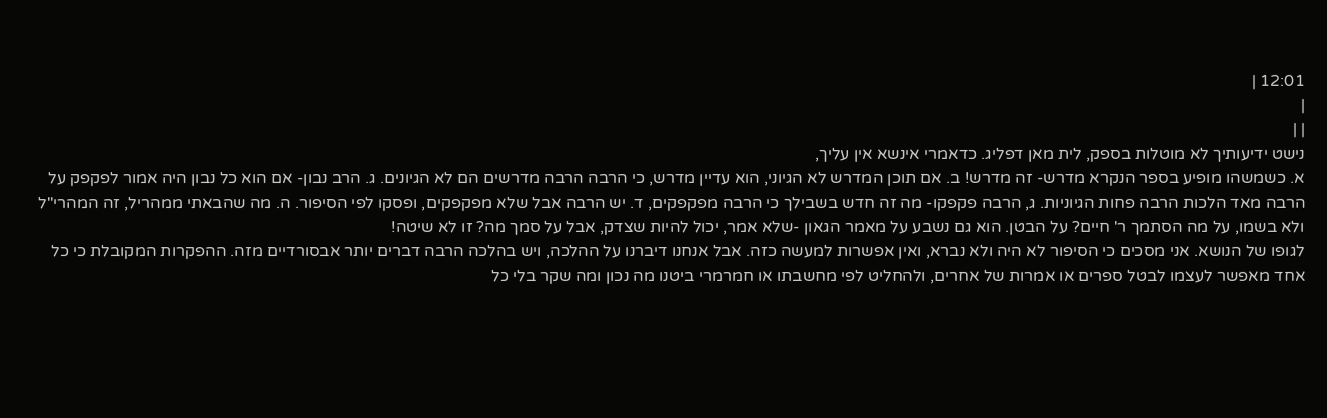12:01 |
|
| |
נישט ידיעותיך לא מוטלות בספק, לית מאן דפליג. כדאמרי אינשא אין עליך,
א. כשמשהו מופיע בספר הנקרא מדרש- זה מדרש! ב. אם תוכן המדרש לא הגיוני, הוא עדיין מדרש, כי הרבה הרבה מדרשים הם לא הגיונים. ג. הרב נבון- אם הוא כל נבון היה אמור לפקפק על הרבה מאד הלכות הרבה פחות הגיוניות. ג, הרבה פקפקו- מה זה חדש בשבילך כי הרבה מפקפקים, ד. יש הרבה אבל שלא מפקפקים, ופסקו לפי הסיפור. ה. מה שהבאתי ממהריל, זה המהרי"ל ולא בשמו, על מה הסתמך ר' חיים? על הבטן. הוא גם נשבע על מאמר הגאון -שלא אמר, יכול להיות שצדק, אבל על סמך מה? זו לא שיטה!
לגופו של הנושא. אני מסכים כי הסיפור לא היה ולא נברא, ואין אפשרות למעשה כזה. אבל אנחנו דיברנו על ההלכה, ויש בהלכה הרבה דברים יותר אבסורדיים מזה. ההפקרות המקובלת כי כל אחד מאפשר לעצמו לבטל ספרים או אמרות של אחרים, ולהחליט לפי מחשבתו או חמרמרי ביטנו מה נכון ומה שקר בלי כל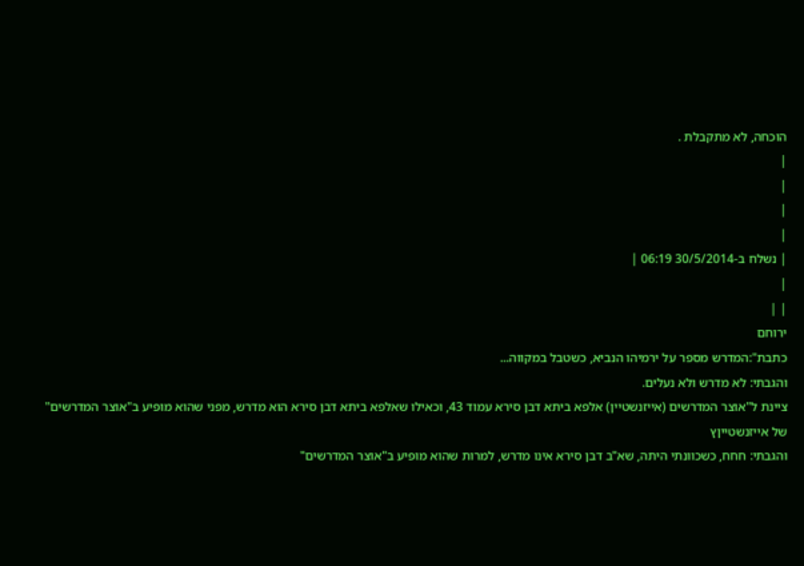הוכחה, לא מתקבלת .
|
|
|
|
| נשלח ב-30/5/2014 06:19 |
|
| |
ירוחם
כתבת":המדרש מספר על ירמיהו הנביא, כשטבל במקווה...
והגבתי: לא מדרש ולא נעלים.
ציינת ל"אוצר המדרשים (אייזנשטיין) אלפא ביתא דבן סירא עמוד 43, וכאילו שאלפא ביתא דבן סירא הוא מדרש, מפני שהוא מופיע ב"אוצר המדרשים" של אייזנשטייןץ
והגבתי: חחח, כשכוונתי היתה, שא"ב דבן סירא אינו מדרש, למרות שהוא מופיע ב"אוצר המדרשים"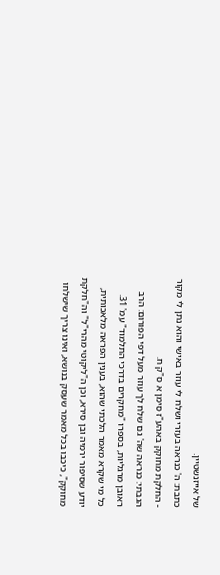של אייזנשטיין.
כתבת: ה' כנראה בעזרי ושלח לי עוזר באישי והוא נתן לי מקור - החלקת מחוקק באהע"ז סימן א ס"ק ח.
הגבתי: כנראה שה' גם שלח לך עוזר מעל דפי הפורום: הרב ראובן מרגליות, בספרו "מחקרים בדרכי התלמוד" עמ' 31.
כל מי שקרא מאמר הלכתי שהוא, בענין הפראה מלאכותית, יודע שסיפור ירמיה ובן סירא, וכן ה"ליקוטי מהרי"ל" וה"חלקת מחוקק", כיכבו בכל מאמר שעסק בנושא, ואינו צריך שישלחו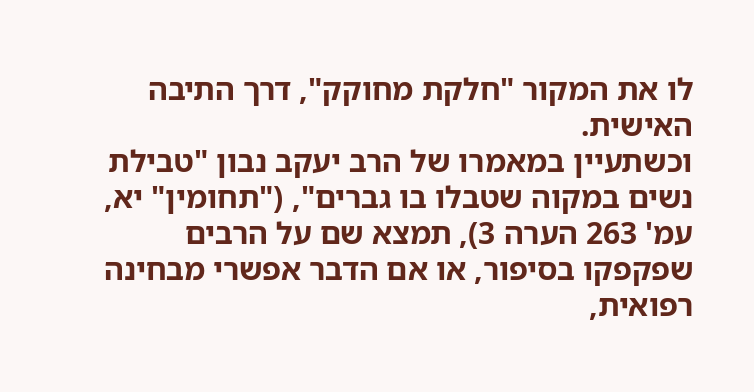לו את המקור "חלקת מחוקק", דרך התיבה האישית.
וכשתעיין במאמרו של הרב יעקב נבון "טבילת נשים במקוה שטבלו בו גברים", ("תחומין" יא, עמ' 263 הערה 3), תמצא שם על הרבים שפקפקו בסיפור, או אם הדבר אפשרי מבחינה רפואית,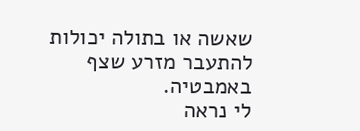שאשה או בתולה יכולות להתעבר מזרע שצף באמבטיה.
לי נראה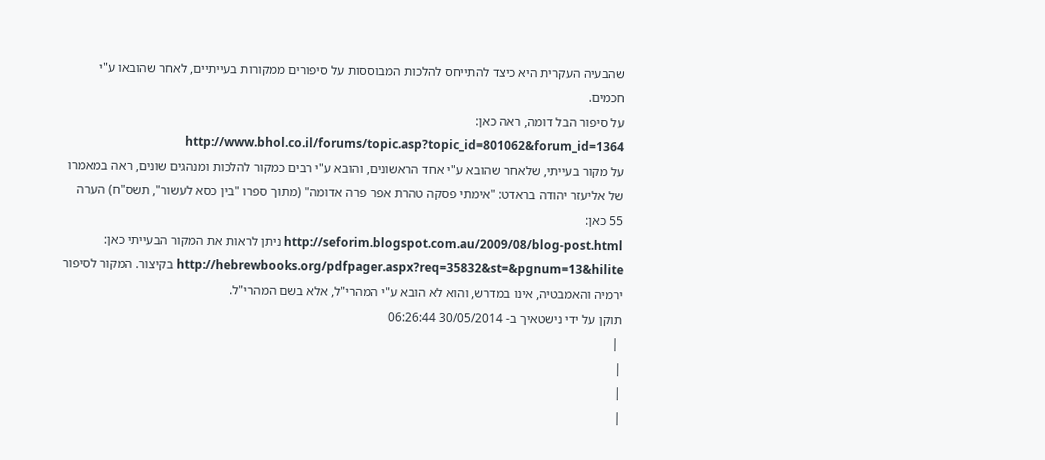שהבעיה העקרית היא כיצד להתייחס להלכות המבוססות על סיפורים ממקורות בעייתיים, לאחר שהובאו ע"י חכמים.
על סיפור הבל דומה, ראה כאן: http://www.bhol.co.il/forums/topic.asp?topic_id=801062&forum_id=1364
על מקור בעייתי, שלאחר שהובא ע"י אחד הראשונים, והובא ע"י רבים כמקור להלכות ומנהגים שונים, ראה במאמרו של אליעזר יהודה בראדט: "אימתי פסקה טהרת אפר פרה אדומה" (מתוך ספרו "בין כסא לעשור", תשס"ח) הערה 55 כאן:
http://seforim.blogspot.com.au/2009/08/blog-post.html ניתן לראות את המקור הבעייתי כאן:
http://hebrewbooks.org/pdfpager.aspx?req=35832&st=&pgnum=13&hilite בקיצור. המקור לסיפור ירמיה והאמבטיה, אינו במדרש, והוא לא הובא ע"י המהרי"ל, אלא בשם המהרי"ל.
תוקן על ידי נישטאיך ב- 30/05/2014 06:26:44
 |
|
|
|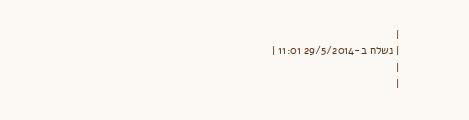|
| נשלח ב-29/5/2014 11:01 |
|
|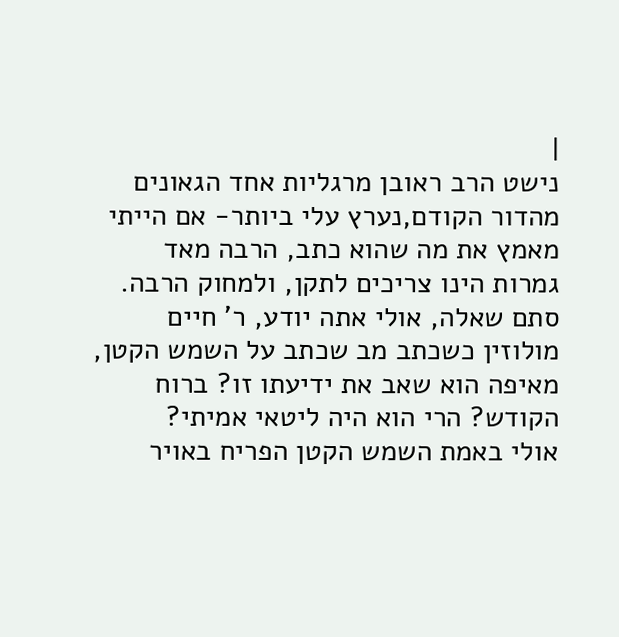|
נישט הרב ראובן מרגליות אחד הגאונים מהדור הקודם,נערץ עלי ביותר- אם הייתי מאמץ את מה שהוא כתב, הרבה מאד גמרות הינו צריכים לתקן, ולמחוק הרבה.
סתם שאלה, אולי אתה יודע, ר' חיים מולוזין כשכתב מב שכתב על השמש הקטן, מאיפה הוא שאב את ידיעתו זו? ברוח הקודש? הרי הוא היה ליטאי אמיתי?
אולי באמת השמש הקטן הפריח באויר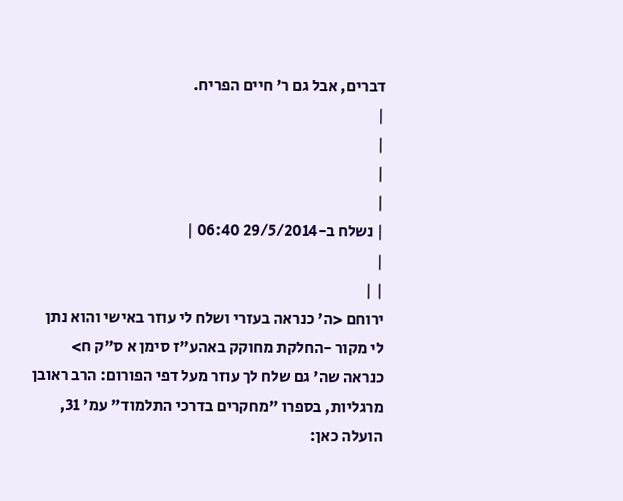דברים, אבל גם ר' חיים הפריח.
|
|
|
|
| נשלח ב-29/5/2014 06:40 |
|
| |
ירוחם <ה' כנראה בעזרי ושלח לי עוזר באישי והוא נתן לי מקור -החלקת מחוקק באהע"ז סימן א ס"ק ח> כנראה שה' גם שלח לך עוזר מעל דפי הפורום: הרב ראובן מרגליות, בספרו "מחקרים בדרכי התלמוד" עמ' 31, הועלה כאן: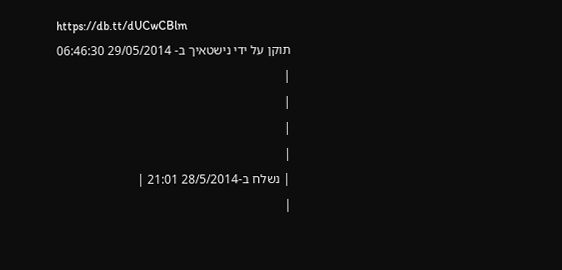https://db.tt/dUCwCBlm
תוקן על ידי נישטאיך ב- 29/05/2014 06:46:30
|
|
|
|
| נשלח ב-28/5/2014 21:01 |
|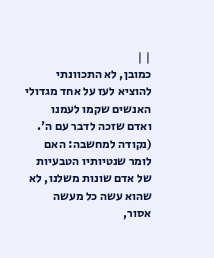| |
כמובן, לא התכוונתי להוציא לעז על אחד מגדולי האנשים שקמו לעמנו ואדם שזכה לדבר עם ה'. (נקודה למחשבה: האם לומר שנטיותיו הטבעיות של אדם שונות משלנו, לא שהוא עשה כל מעשה אסור,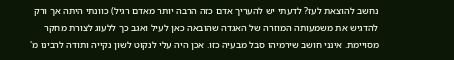נחשב להוצאת לעז? לדעתי יש להעריך אדם כזה הרבה יותר מאדם רגיל) כוונתי היתה אך ורק להדגיש את משמעותה המוזרה של האגדה שהובאה כאן לעיל ואגב כך ללעוג לצורת מחקר מסויימת. אינני חושב שירמיהו סבל מבעיה כזו. אכן היה עלי לנקוט לשון נקייה ותודה לרבינו מ'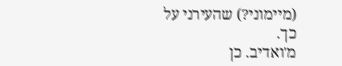(מיימוני?) שהעירני על כך.
מ'ואדיב. כן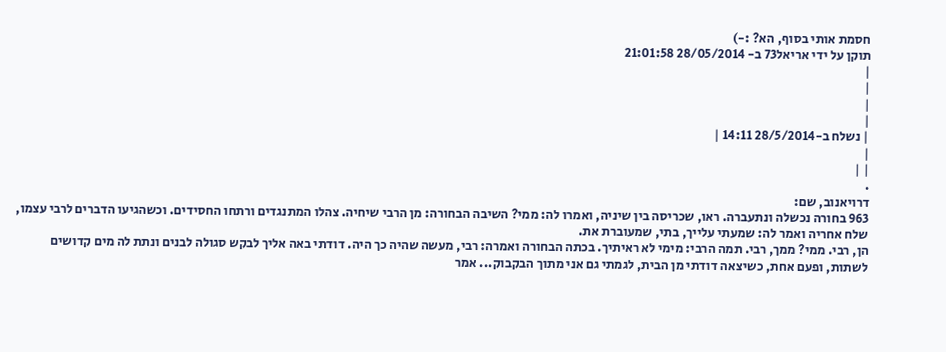חסמת אותי בסוף, הא? :-)
תוקן על ידי אריאל73 ב- 28/05/2014 21:01:58
|
|
|
|
| נשלח ב-28/5/2014 14:11 |
|
| |
.
דרויאנוב, שם:
963 בחורה נכשלה ונתעברה. ראו, שכריסה בין שיניה, ואמרו לה: ממי? השיבה הבחורה: מן הרבי שיחיה. צהלו המתנגדים ורתחו החסידים. וכשהגיעו הדברים לרבי עצמו, שלח אחריה ואמר לה: שמעתי עלייך, בתי, שמעוברת את.
הן, רבי. ממי? ממך, רבי. תמה הרבי: מימי לא ראיתיך. בכתה הבחורה ואמרה: רבי, מעשה שהיה כך היה. דודתי באה אליך לבקש סגולה לבנים ונתת לה מים קדושים לשתות, ופעם אחת, כשיצאה דודתי מן הבית, לגמתי גם אני מתוך הבקבוק... אמר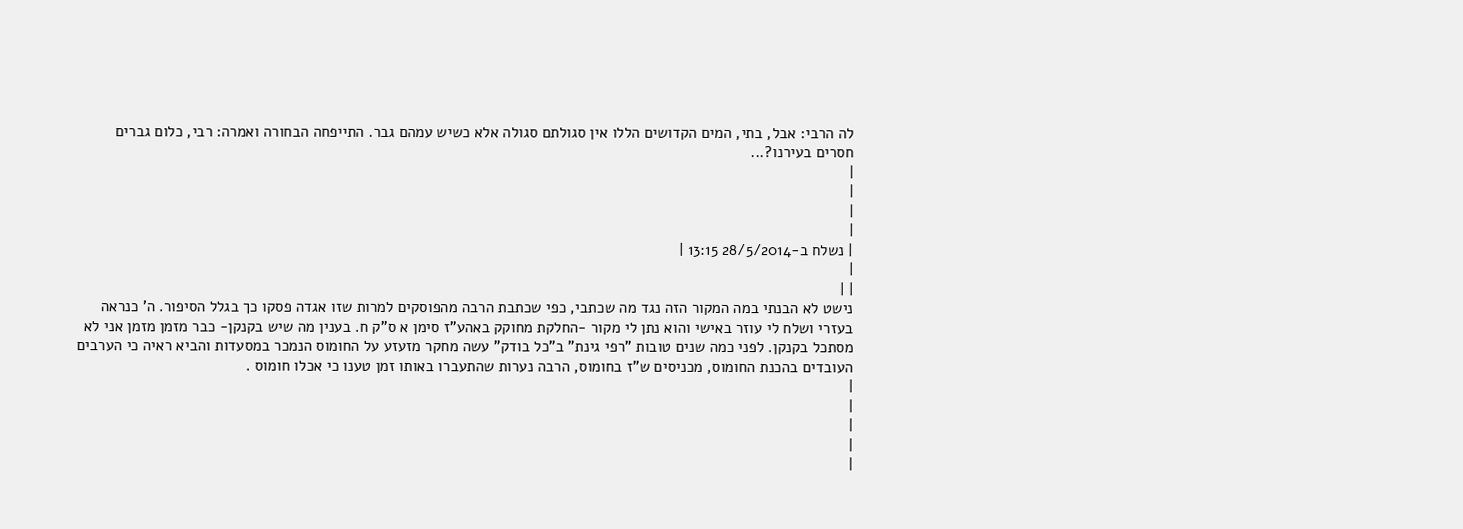לה הרבי: אבל, בתי, המים הקדושים הללו אין סגולתם סגולה אלא כשיש עמהם גבר. התייפחה הבחורה ואמרה: רבי, כלום גברים חסרים בעירנו?...
|
|
|
|
| נשלח ב-28/5/2014 13:15 |
|
| |
נישט לא הבנתי במה המקור הזה נגד מה שכתבי, כפי שכתבת הרבה מהפוסקים למרות שזו אגדה פסקו כך בגלל הסיפור. ה' כנראה בעזרי ושלח לי עוזר באישי והוא נתן לי מקור -החלקת מחוקק באהע"ז סימן א ס"ק ח. בענין מה שיש בקנקן- כבר מזמן מזמן אני לא מסתכל בקנקן. לפני כמה שנים טובות "רפי גינת" ב"כל בודק" עשה מחקר מזעזע על החומוס הנמכר במסעדות והביא ראיה כי הערבים העובדים בהכנת החומוס, מכניסים ש"ז בחומוס, הרבה נערות שהתעברו באותו זמן טענו כי אכלו חומוס .
|
|
|
|
|